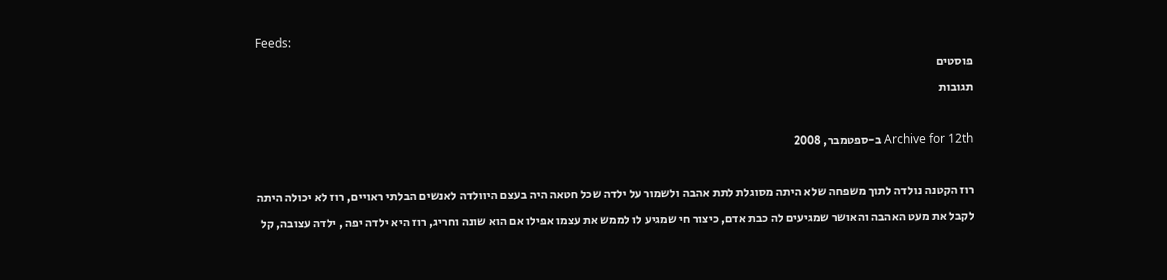Feeds:
פוסטים
תגובות

Archive for 12th ב-ספטמבר, 2008

רוז הקטנה נולדה לתוך משפחה שלא היתה מסוגלת לתת אהבה ולשמור על ילדה שכל חטאה היה בעצם היוולדה לאנשים הבלתי ראויים, רוז לא יכולה היתה לקבל את מעט האהבה והאושר שמגיעים לה כבת אדם, כיצור חי שמגיע לו לממש את עצמו אפילו אם הוא שונה וחריג, רוז היא ילדה יפה , ילדה עצובה, קל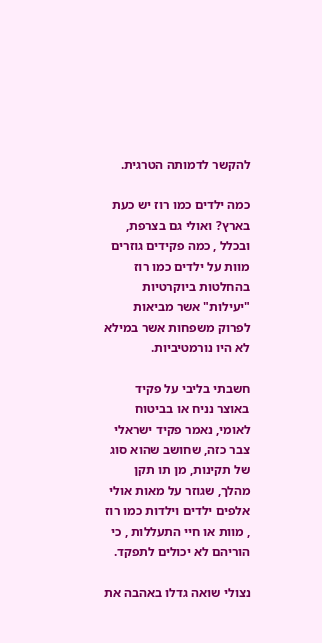להקשר לדמותה הטרגית.

כמה ילדים כמו רוז יש כעת בארץ? ואולי גם בצרפת, ובכלל , כמה פקידים גוזרים מוות על ילדים כמו רוז בהחלטות ביוקרטיות "יעילות" אשר מביאות לפרוק משפחות אשר במילא לא היו נורמטיביות.

חשבתי בליבי על פקיד באוצר נניח או בביטוח לאומי, נאמר פקיד ישראלי צבר כזה, שחושב שהוא סוג של תקינות, מן תו תקן מהלך, שגוזר על מאות אולי אלפים ילדים וילדות כמו רוז , מוות או חיי התעללות , כי הוריהם לא יכולים לתפקד.

נצולי שואה גדלו באהבה את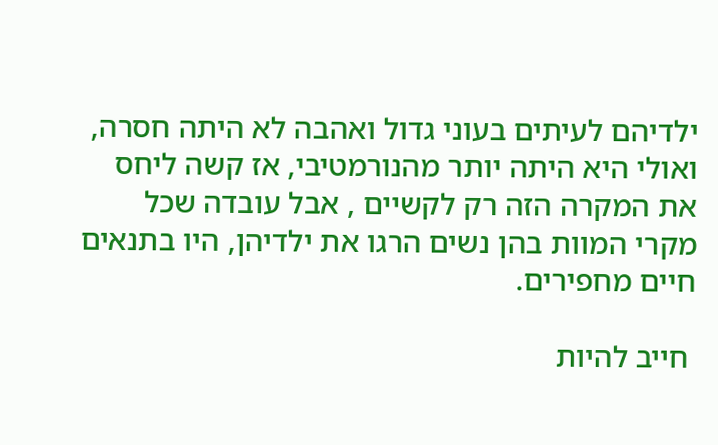ילדיהם לעיתים בעוני גדול ואהבה לא היתה חסרה, ואולי היא היתה יותר מהנורמטיבי, אז קשה ליחס את המקרה הזה רק לקשיים , אבל עובדה שכל מקרי המוות בהן נשים הרגו את ילדיהן, היו בתנאים חיים מחפירים.

 חייב להיות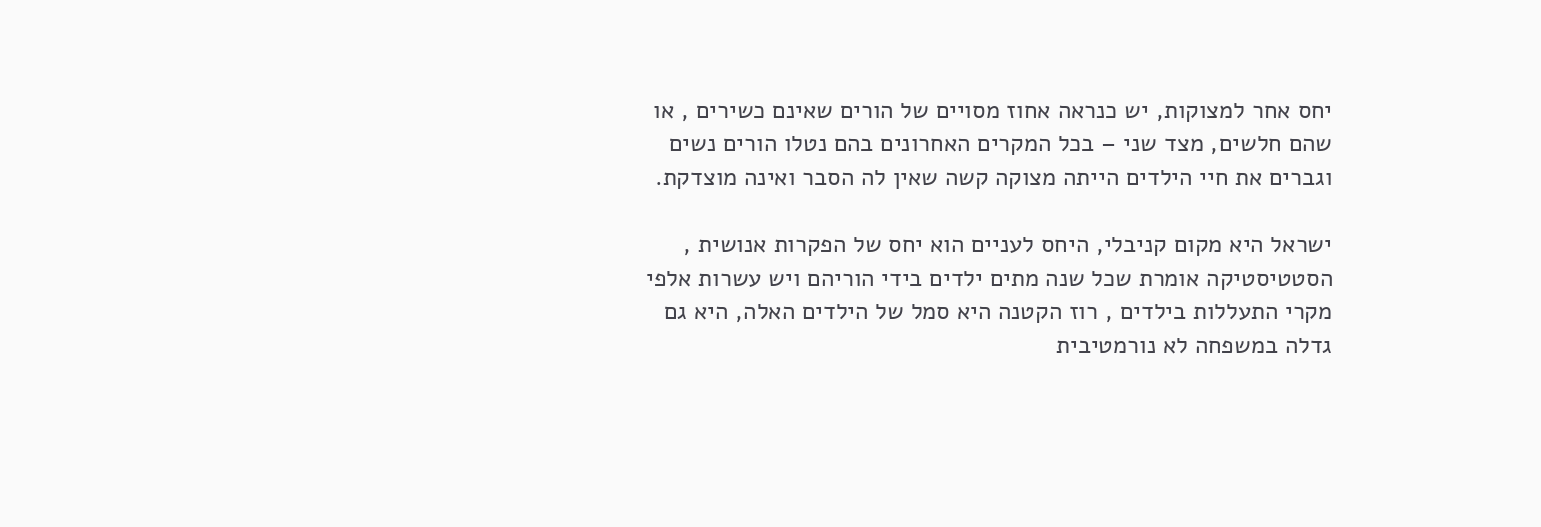יחס אחר למצוקות, יש כנראה אחוז מסויים של הורים שאינם כשירים , או שהם חלשים, מצד שני – בכל המקרים האחרונים בהם נטלו הורים נשים וגברים את חיי הילדים הייתה מצוקה קשה שאין לה הסבר ואינה מוצדקת.

ישראל היא מקום קניבלי, היחס לעניים הוא יחס של הפקרות אנושית , הסטטיסטיקה אומרת שכל שנה מתים ילדים בידי הוריהם ויש עשרות אלפי מקרי התעללות בילדים , רוז הקטנה היא סמל של הילדים האלה, היא גם גדלה במשפחה לא נורמטיבית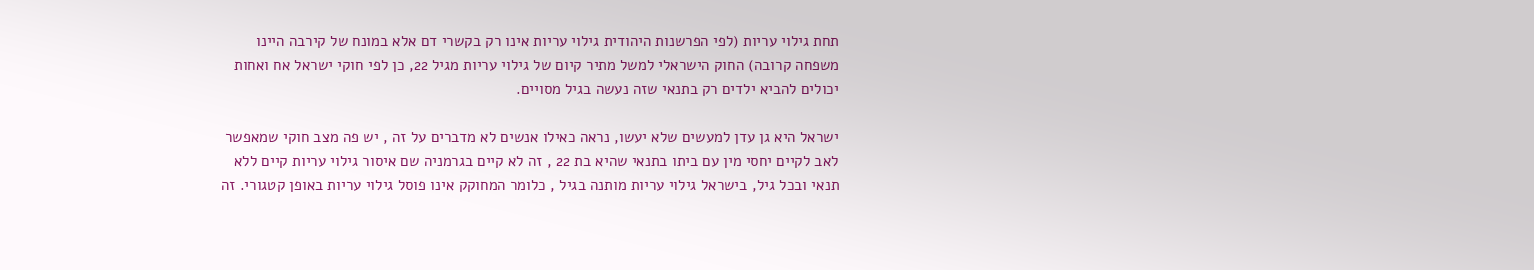תחת גילוי עריות (לפי הפרשנות היהודית גילוי עריות אינו רק בקשרי דם אלא במונח של קירבה היינו משפחה קרובה) החוק הישראלי למשל מתיר קיום של גילוי עריות מגיל 22, כן לפי חוקי ישראל אח ואחות יכולים להביא ילדים רק בתנאי שזה נעשה בגיל מסויים.

ישראל היא גן עדן למעשים שלא יעשו, נראה כאילו אנשים לא מדברים על זה , יש פה מצב חוקי שמאפשר לאב לקיים יחסי מין עם ביתו בתנאי שהיא בת 22 , זה לא קיים בגרמניה שם איסור גילוי עריות קיים ללא תנאי ובכל גיל, בישראל גילוי עריות מותנה בגיל , כלומר המחוקק אינו פוסל גילוי עריות באופן קטגורי. זה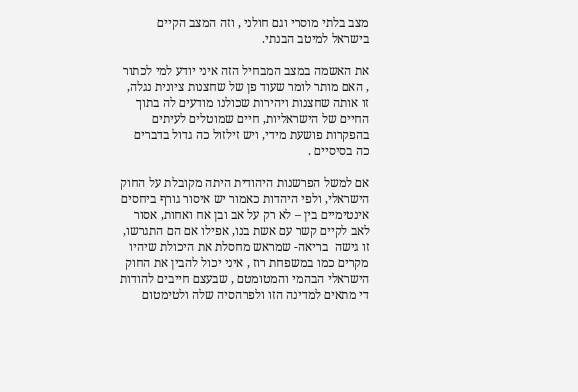מצב בלתי מוסרי וגם חולני , וזה המצב הקיים בישראל למיטב הבנתי.

את האשמה במצב המבחיל הזה איני יודע למי לכתור , האם מותר לומר שעוד פן של שחצנות ציונית נגלה, זו אותה שחצנות ויהירות שכולנו מודעים לה בתוך החיים של הישראליות, חיים שמוטלים לעיתים בהפקרות פושעת מידי, ויש זילזול כה גדול בדברים כה בסיסיים .

אם למשל הפרשנות היהודית היתה מקובלת על החוק הישראלי, ולפי היהדות כאמור יש איסור גורף ביחסים אינטימיים בין – לא רק על אב ובן אח ואחות, אסור לאב לקיים קשר עם אשת בנו, אפילו אם הם התגרשו, זו גישה  בריאה- שמראש מחסלת את היכולת שיהיו מקרים כמו במשפחת רוז , איני יכול להבין את החוק הישראלי הבהמי והמטומטם , שבעצם חייבים להודות די מתאים למדינה הזו ולפרהסיה שלה ולטימטום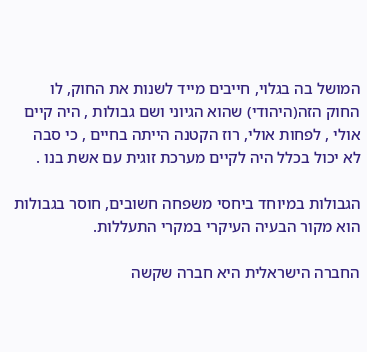המושל בה בגלוי, חייבים מייד לשנות את החוק, לו החוק הזה(היהודי) שהוא הגיוני ושם גבולות , היה קיים אולי , לפחות אולי, רוז הקטנה הייתה בחיים , כי סבה לא יכול בכלל היה לקיים מערכת זוגית עם אשת בנו .

הגבולות במיוחד ביחסי משפחה חשובים, חוסר בגבולות הוא מקור הבעיה העיקרי במקרי התעללות.

החברה הישראלית היא חברה שקשה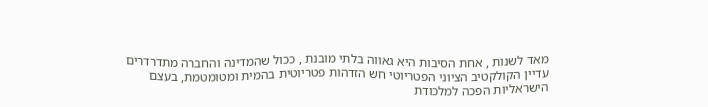מאד לשנות , אחת הסיבות היא גאווה בלתי מובנת , ככול שהמדינה והחברה מתדרדרים עדיין הקולקטיב הציוני הפטריוטי חש הזדהות פטריוטית בהמית ומטומטמת, בעצם הישראליות הפכה למלכודת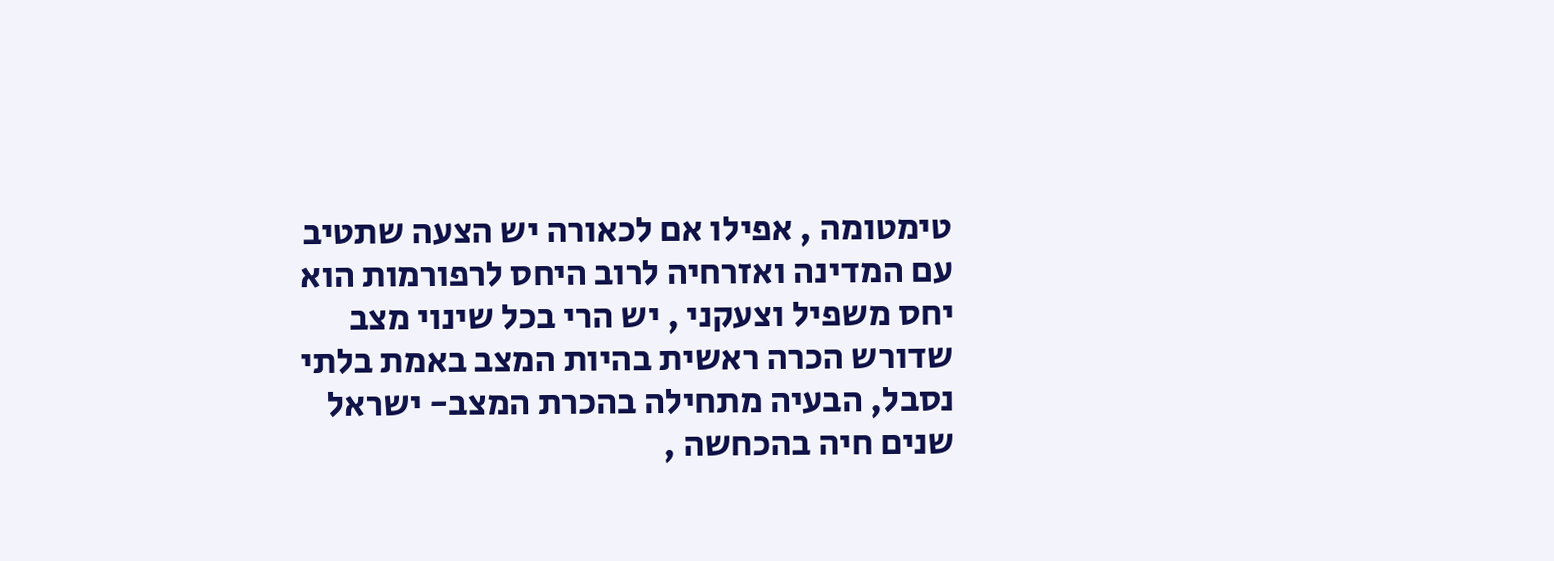טימטומה , אפילו אם לכאורה יש הצעה שתטיב עם המדינה ואזרחיה לרוב היחס לרפורמות הוא יחס משפיל וצעקני , יש הרי בכל שינוי מצב שדורש הכרה ראשית בהיות המצב באמת בלתי נסבל, הבעיה מתחילה בהכרת המצב- ישראל שנים חיה בהכחשה ,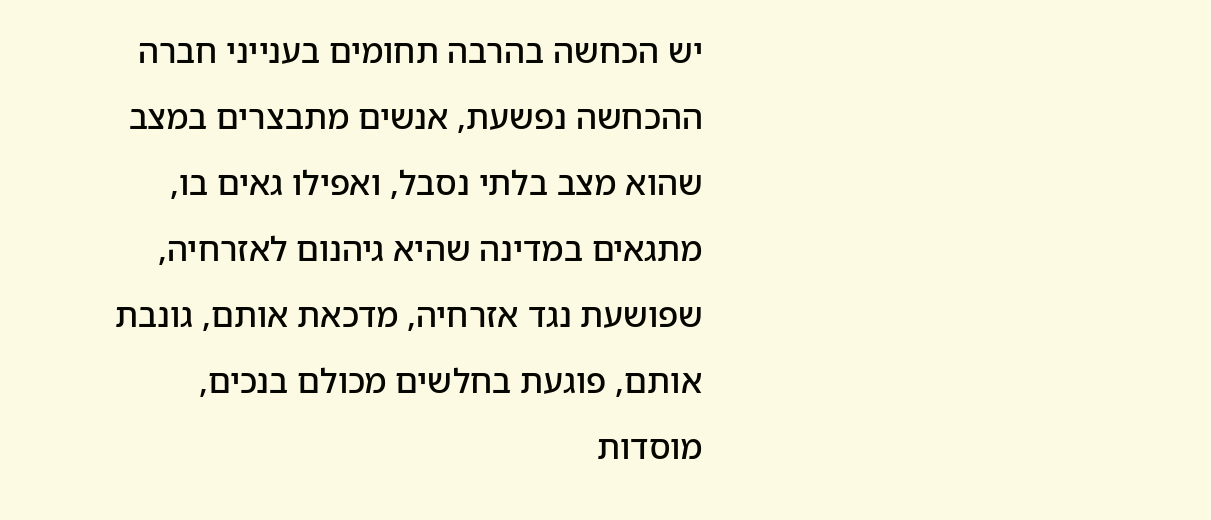יש הכחשה בהרבה תחומים בענייני חברה ההכחשה נפשעת, אנשים מתבצרים במצב שהוא מצב בלתי נסבל, ואפילו גאים בו, מתגאים במדינה שהיא גיהנום לאזרחיה, שפושעת נגד אזרחיה, מדכאת אותם, גונבת אותם, פוגעת בחלשים מכולם בנכים, מוסדות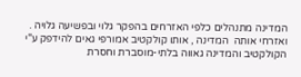המדינה מתנהלים כלפי האזרחים בהפקר גלוי ובפשיעה גלויה . ואזרחי אותה  המדינה , אותו קולקטיב אמורפי גאים להידפק ע"י הקולקטיב והמדינה גאווה בלתי-מוסברת וחסרת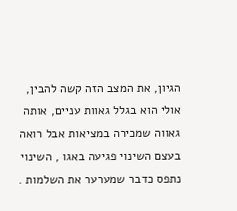הגיון, את המצב הזה קשה להבין, אולי הוא בגלל גאוות עניים, אותה גאווה שמכירה במציאות אבל רואה בעצם השינוי פגיעה באגו , השינוי נתפס כדבר שמערער את השלמות .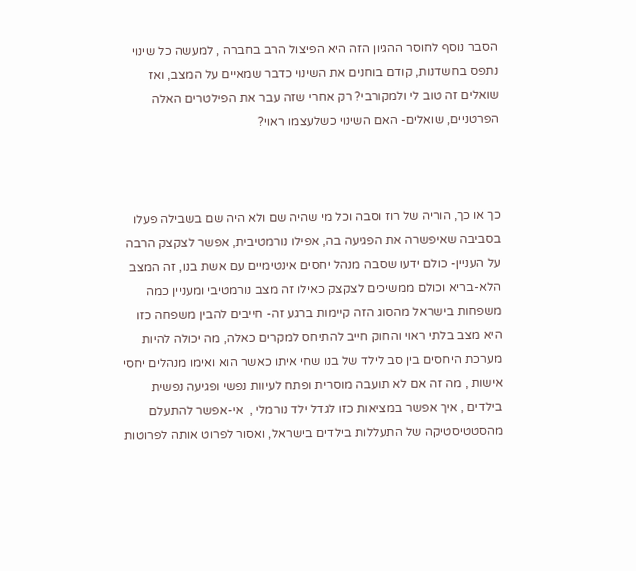הסבר נוסף לחוסר ההגיון הזה היא הפיצול הרב בחברה , למעשה כל שינוי נתפס בחשדנות, קודם בוחנים את השינוי כדבר שמאיים על המצב, ואז שואלים זה טוב לי ולמקורבי? רק אחרי שזה עבר את הפילטרים האלה הפרטניים, שואלים- האם השינוי כשלעצמו ראוי?



כך או כך, הוריה של רוז וסבה וכל מי שהיה שם ולא היה שם בשבילה פעלו בסביבה שאיפשרה את הפגיעה בה, אפילו נורמטיבית, אפשר לצקצק הרבה על העניין- כולם ידעו שסבה מנהל יחסים אינטימיים עם אשת בנו, זה המצב הלא-בריא וכולם ממשיכים לצקצק כאילו זה מצב נורמטיבי ומעניין כמה משפחות בישראל מהסוג הזה קיימות ברגע זה- חייבים להבין משפחה כזו היא מצב בלתי ראוי והחוק חייב להתיחס למקרים כאלה, מה יכולה להיות מערכת היחסים בין סב לילד של בנו שחי איתו כאשר הוא ואימו מנהלים יחסי אישות , מה זה אם לא תועבה מוסרית ופתח לעיוות נפשי ופגיעה נפשית בילדים , איך אפשר במציאות כזו לגדל ילד נורמלי ,  אי-אפשר להתעלם מהסטטיסטיקה של התעללות בילדים בישראל, ואסור לפרוט אותה לפרוטות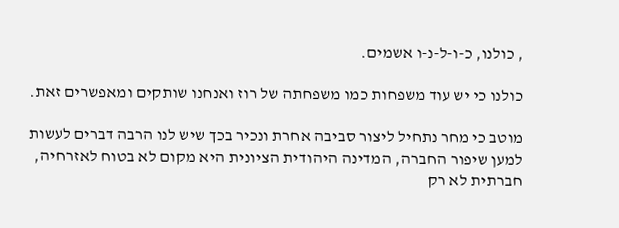, כולנו, כ-ו-ל-נ-ו אשמים.

כולנו כי יש עוד משפחות כמו משפחתה של רוז ואנחנו שותקים ומאפשרים זאת.

מוטב כי מחר נתחיל ליצור סביבה אחרת ונכיר בכך שיש לנו הרבה דברים לעשות למען שיפור החברה, המדינה היהודית הציונית היא מקום לא בטוח לאזרחיה, חברתית לא רק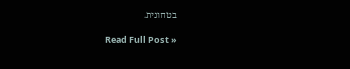בטחונית.

Read Full Post »